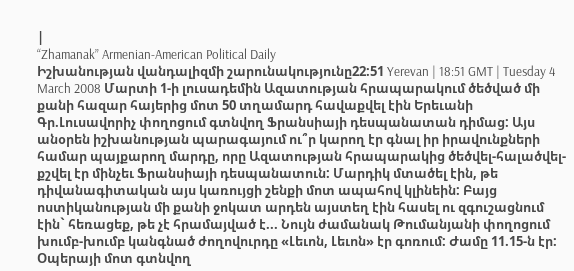|
“Zhamanak” Armenian-American Political Daily
Իշխանության վանդալիզմի շարունակությունը22:51 Yerevan | 18:51 GMT | Tuesday 4 March 2008 Մարտի 1-ի լուսադեմին Ազատության հրապարակում ծեծված մի քանի հազար հայերից մոտ 50 տղամարդ հավաքվել էին Երեւանի Գր.Լուսավորիչ փողոցում գտնվող Ֆրանսիայի դեսպանատան դիմաց: Այս անօրեն իշխանության պարագայում ու՞ր կարող էր գնալ իր իրավունքների համար պայքարող մարդը, որը Ազատության հրապարակից ծեծվել-հալածվել-քշվել էր մինչեւ Ֆրանսիայի դեսպանատուն: Մարդիկ մտածել էին, թե դիվանագիտական այս կառույցի շենքի մոտ ապահով կլինեին: Բայց ոստիկանության մի քանի ջոկատ արդեն այստեղ էին հասել ու զգուշացնում էին` հեռացեք, թե չէ հրամայված է... Նույն ժամանակ Թումանյանի փողոցում խումբ-խումբ կանգնած ժողովուրդը «Լեւոն, Լեւոն» էր գոռում: Ժամը 11.15-ն էր: Օպերայի մոտ գտնվող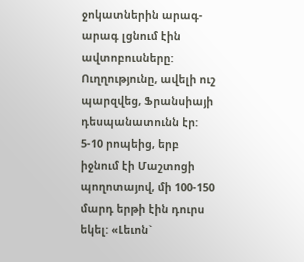ջոկատներին արագ-արագ լցնում էին ավտոբուսները: Ուղղությունը, ավելի ուշ պարզվեց, Ֆրանսիայի դեսպանատունն էր: 5-10 րոպեից, երբ իջնում էի Մաշտոցի պողոտայով, մի 100-150 մարդ երթի էին դուրս եկել: «Լեւոն`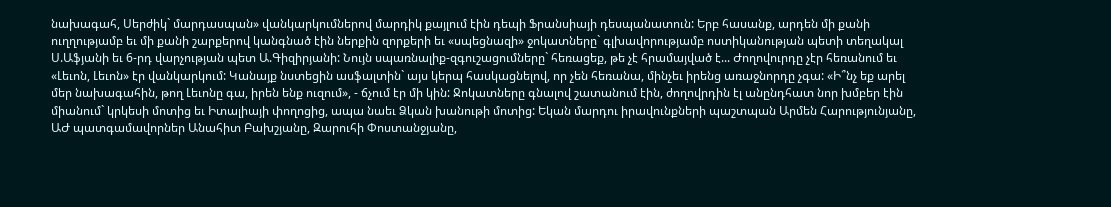նախագահ, Սերժիկ` մարդասպան» վանկարկումներով մարդիկ քայլում էին դեպի Ֆրանսիայի դեսպանատուն: Երբ հասանք, արդեն մի քանի ուղղությամբ եւ մի քանի շարքերով կանգնած էին ներքին զորքերի եւ «սպեցնազի» ջոկատները` գլխավորությամբ ոստիկանության պետի տեղակալ Ս.Աֆյանի եւ 6-րդ վարչության պետ Ա.Գիզիրյանի: Նույն սպառնալիք-զգուշացումները` հեռացեք, թե չէ հրամայված է... Ժողովուրդը չէր հեռանում եւ «Լեւոն, Լեւոն» էր վանկարկում: Կանայք նստեցին ասֆալտին` այս կերպ հասկացնելով, որ չեն հեռանա, մինչեւ իրենց առաջնորդը չգա: «Ի՞նչ եք արել մեր նախագահին, թող Լեւոնը գա, իրեն ենք ուզում», - ճչում էր մի կին: Ջոկատները գնալով շատանում էին, ժողովրդին էլ անընդհատ նոր խմբեր էին միանում` կրկեսի մոտից եւ Իտալիայի փողոցից, ապա նաեւ Ձկան խանութի մոտից: Եկան մարդու իրավունքների պաշտպան Արմեն Հարությունյանը, ԱԺ պատգամավորներ Անահիտ Բախշյանը, Զարուհի Փոստանջյանը,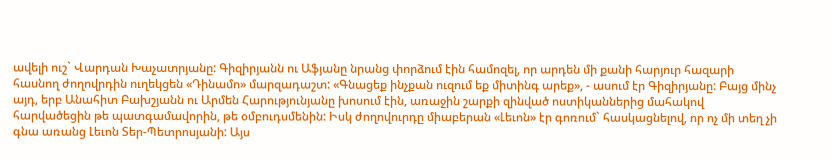ավելի ուշ` Վարդան Խաչատրյանը: Գիզիրյանն ու Աֆյանը նրանց փորձում էին համոզել, որ արդեն մի քանի հարյուր հազարի հասնող ժողովրդին ուղեկցեն «Դինամո» մարզադաշտ: «Գնացեք ինչքան ուզում եք միտինգ արեք», - ասում էր Գիզիրյանը: Բայց մինչ այդ, երբ Անահիտ Բախշյանն ու Արմեն Հարությունյանը խոսում էին, առաջին շարքի զինված ոստիկաններից մահակով հարվածեցին թե պատգամավորին, թե օմբուդսմենին: Իսկ ժողովուրդը միաբերան «Լեւոն» էր գոռում` հասկացնելով, որ ոչ մի տեղ չի գնա առանց Լեւոն Տեր-Պետրոսյանի: Այս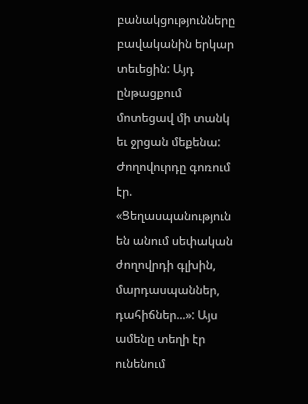բանակցությունները բավականին երկար տեւեցին: Այդ ընթացքում մոտեցավ մի տանկ եւ ջրցան մեքենա: Ժողովուրդը գոռում էր. «Ցեղասպանություն են անում սեփական ժողովրդի գլխին, մարդասպաններ, դահիճներ...»: Այս ամենը տեղի էր ունենում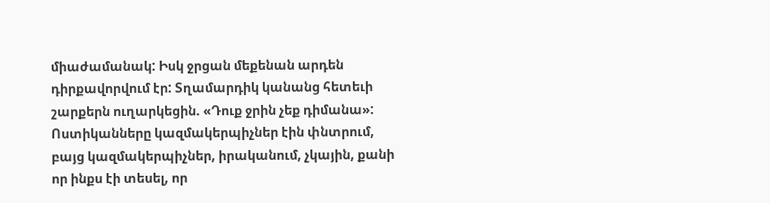միաժամանակ: Իսկ ջրցան մեքենան արդեն դիրքավորվում էր: Տղամարդիկ կանանց հետեւի շարքերն ուղարկեցին. «Դուք ջրին չեք դիմանա»: Ոստիկանները կազմակերպիչներ էին փնտրում, բայց կազմակերպիչներ, իրականում, չկային, քանի որ ինքս էի տեսել, որ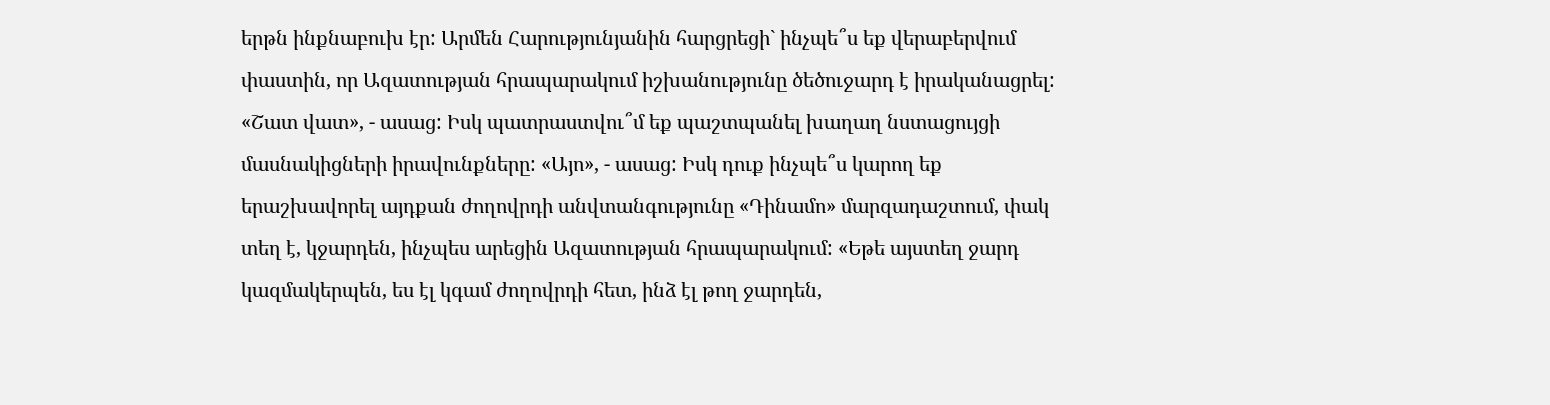երթն ինքնաբուխ էր: Արմեն Հարությունյանին հարցրեցի` ինչպե՞ս եք վերաբերվում փաստին, որ Ազատության հրապարակում իշխանությունը ծեծուջարդ է իրականացրել: «Շատ վատ», - ասաց: Իսկ պատրաստվու՞մ եք պաշտպանել խաղաղ նստացույցի մասնակիցների իրավունքները: «Այո», - ասաց: Իսկ դուք ինչպե՞ս կարող եք երաշխավորել այդքան ժողովրդի անվտանգությունը «Դինամո» մարզադաշտում, փակ տեղ է, կջարդեն, ինչպես արեցին Ազատության հրապարակում: «Եթե այստեղ ջարդ կազմակերպեն, ես էլ կգամ ժողովրդի հետ, ինձ էլ թող ջարդեն,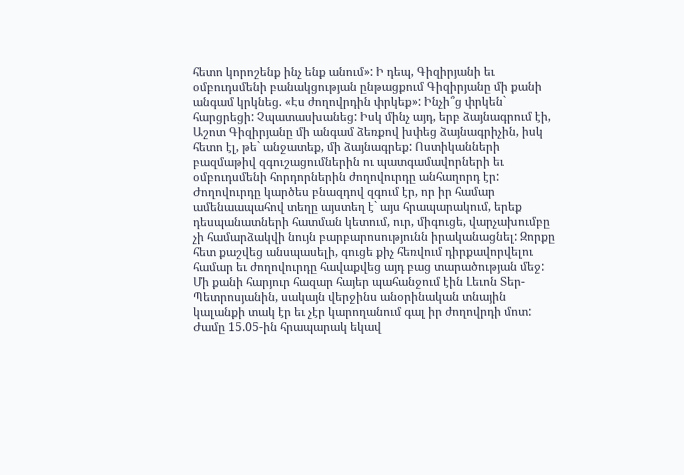հետո կորոշենք ինչ ենք անում»: Ի դեպ, Գիզիրյանի եւ օմբուդսմենի բանակցության ընթացքում Գիզիրյանը մի քանի անգամ կրկնեց. «Էս ժողովրդին փրկեք»: Ինչի՞ց փրկեն` հարցրեցի: Չպատասխանեց: Իսկ մինչ այդ, երբ ձայնագրում էի, Աշոտ Գիզիրյանը մի անգամ ձեռքով խփեց ձայնագրիչին, իսկ հետո էլ, թե` անջատեք, մի ձայնագրեք: Ոստիկանների բազմաթիվ զգուշացումներին ու պատգամավորների եւ օմբուդսմենի հորդորներին ժողովուրդը անհաղորդ էր: Ժողովուրդը կարծես բնազդով զգում էր, որ իր համար ամենաապահով տեղը այստեղ է` այս հրապարակում, երեք դեսպանատների հատման կետում, ուր, միգուցե, վարչախումբը չի համարձակվի նույն բարբարոսությունն իրականացնել: Զորքը հետ քաշվեց անսպասելի, գուցե քիչ հեռվում դիրքավորվելու համար եւ ժողովուրդը հավաքվեց այդ բաց տարածության մեջ: Մի քանի հարյուր հազար հայեր պահանջում էին Լեւոն Տեր-Պետրոսյանին, սակայն վերջինս անօրինական տնային կալանքի տակ էր եւ չէր կարողանում գալ իր ժողովրդի մոտ: Ժամը 15.05-ին հրապարակ եկավ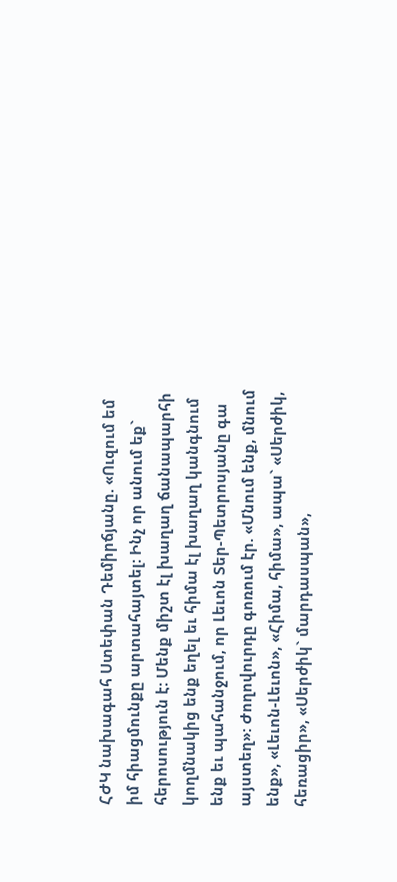ՀԺԿ նախագահ Ստեփան Դեմիրճյանը. «Ուզում եմ իմ հիացմունքը արտահայտել: Ինչ որ անում եք` հերոսություն է: Մենք միշտ էլ խաղաղ ճանապարհի կողմնակից ենք եղել եւ հիմա էլ խաղաղ կանգնում ենք եւ պահանջում, որ Լեւոն Տեր-Պետրոսյանը գա այստեղ»: Ժողովուրդը գոռում էր. «Մնում ենք, մնում ենք», «Լեւոն-Լեւոն», «Հիմա, հիմա», ապա` «Սերժիկ, հեռացիր», «Սերժիկ` մարդասպան»,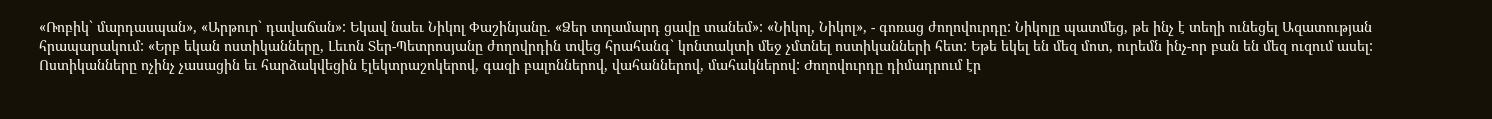«Ռոբիկ` մարդասպան», «Արթուր` դավաճան»: Եկավ նաեւ Նիկոլ Փաշինյանը. «Ձեր տղամարդ ցավը տանեմ»: «Նիկոլ, Նիկոլ», - գոռաց ժողովուրդը: Նիկոլը պատմեց, թե ինչ է տեղի ունեցել Ազատության հրապարակում: «Երբ եկան ոստիկանները, Լեւոն Տեր-Պետրոսյանը ժողովրդին տվեց հրահանգ` կոնտակտի մեջ չմտնել ոստիկանների հետ: Եթե եկել են մեզ մոտ, ուրեմն ինչ-որ բան են մեզ ուզում ասել: Ոստիկանները ոչինչ չասացին եւ հարձակվեցին էլեկտրաշոկերով, գազի բալոններով, վահաններով, մահակներով: Ժողովուրդը դիմադրում էր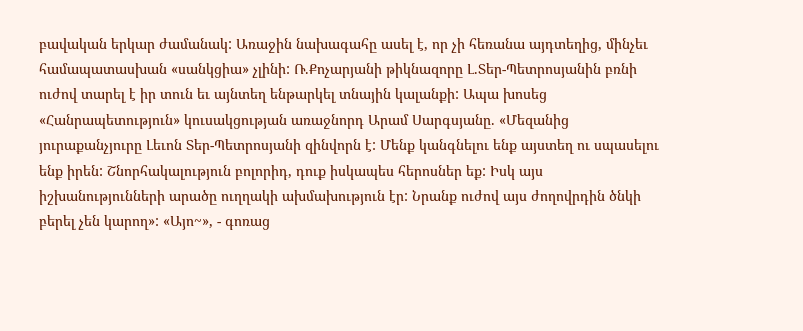բավական երկար ժամանակ: Առաջին նախագահը ասել է, որ չի հեռանա այդտեղից, մինչեւ համապատասխան «սանկցիա» չլինի: Ռ.Քոչարյանի թիկնազորը Լ.Տեր-Պետրոսյանին բռնի ուժով տարել է իր տուն եւ այնտեղ ենթարկել տնային կալանքի: Ապա խոսեց «Հանրապետություն» կուսակցության առաջնորդ Արամ Սարգսյանը. «Մեզանից յուրաքանչյուրը Լեւոն Տեր-Պետրոսյանի զինվորն է: Մենք կանգնելու ենք այստեղ ու սպասելու ենք իրեն: Շնորհակալություն բոլորիդ, դուք իսկապես հերոսներ եք: Իսկ այս իշխանությունների արածը ուղղակի ախմախություն էր: Նրանք ուժով այս ժողովրդին ծնկի բերել չեն կարող»: «Այո~», - գոռաց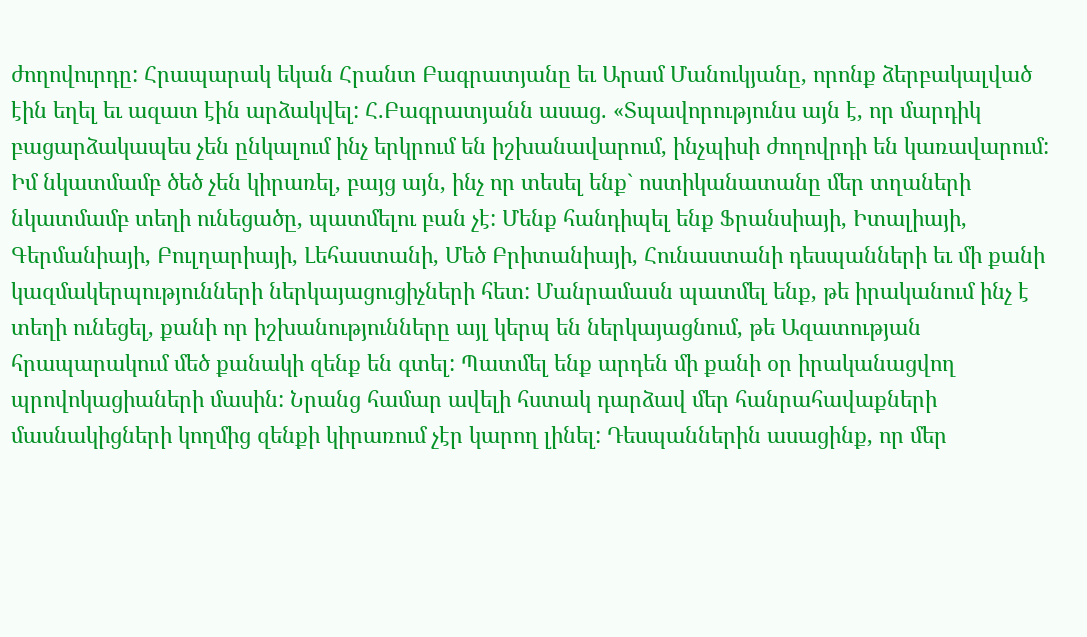ժողովուրդը: Հրապարակ եկան Հրանտ Բագրատյանը եւ Արամ Մանուկյանը, որոնք ձերբակալված էին եղել եւ ազատ էին արձակվել: Հ.Բագրատյանն ասաց. «Տպավորությունս այն է, որ մարդիկ բացարձակապես չեն ընկալում ինչ երկրում են իշխանավարում, ինչպիսի ժողովրդի են կառավարում: Իմ նկատմամբ ծեծ չեն կիրառել, բայց այն, ինչ որ տեսել ենք` ոստիկանատանը մեր տղաների նկատմամբ տեղի ունեցածը, պատմելու բան չէ: Մենք հանդիպել ենք Ֆրանսիայի, Իտալիայի, Գերմանիայի, Բուլղարիայի, Լեհաստանի, Մեծ Բրիտանիայի, Հունաստանի դեսպանների եւ մի քանի կազմակերպությունների ներկայացուցիչների հետ: Մանրամասն պատմել ենք, թե իրականում ինչ է տեղի ունեցել, քանի որ իշխանությունները այլ կերպ են ներկայացնում, թե Ազատության հրապարակում մեծ քանակի զենք են գտել: Պատմել ենք արդեն մի քանի օր իրականացվող պրովոկացիաների մասին: Նրանց համար ավելի հստակ դարձավ մեր հանրահավաքների մասնակիցների կողմից զենքի կիրառում չէր կարող լինել: Դեսպաններին ասացինք, որ մեր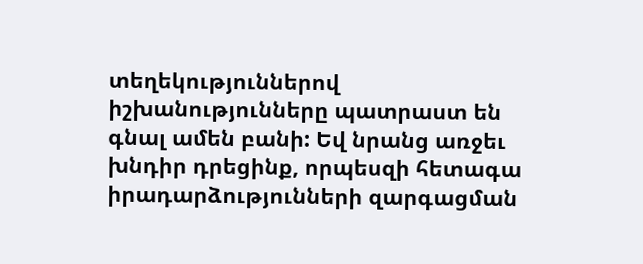տեղեկություններով իշխանությունները պատրաստ են գնալ ամեն բանի: Եվ նրանց առջեւ խնդիր դրեցինք, որպեսզի հետագա իրադարձությունների զարգացման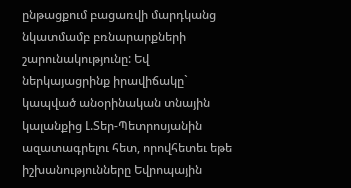ընթացքում բացառվի մարդկանց նկատմամբ բռնարարքների շարունակությունը: Եվ ներկայացրինք իրավիճակը` կապված անօրինական տնային կալանքից Լ.Տեր-Պետրոսյանին ազատագրելու հետ, որովհետեւ եթե իշխանությունները Եվրոպային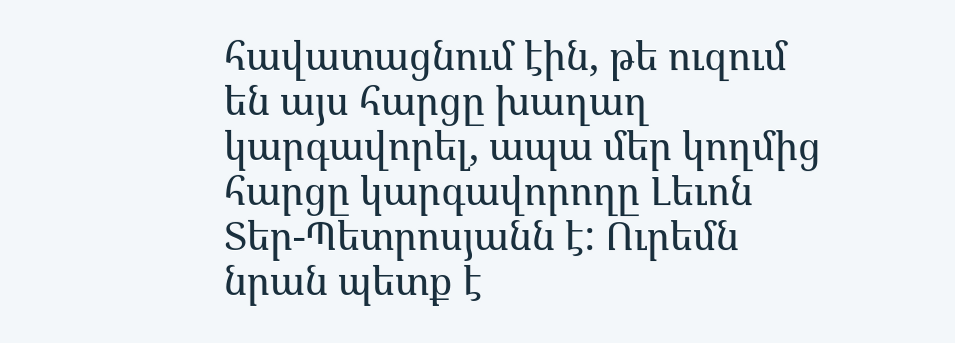հավատացնում էին, թե ուզում են այս հարցը խաղաղ կարգավորել, ապա մեր կողմից հարցը կարգավորողը Լեւոն Տեր-Պետրոսյանն է: Ուրեմն նրան պետք է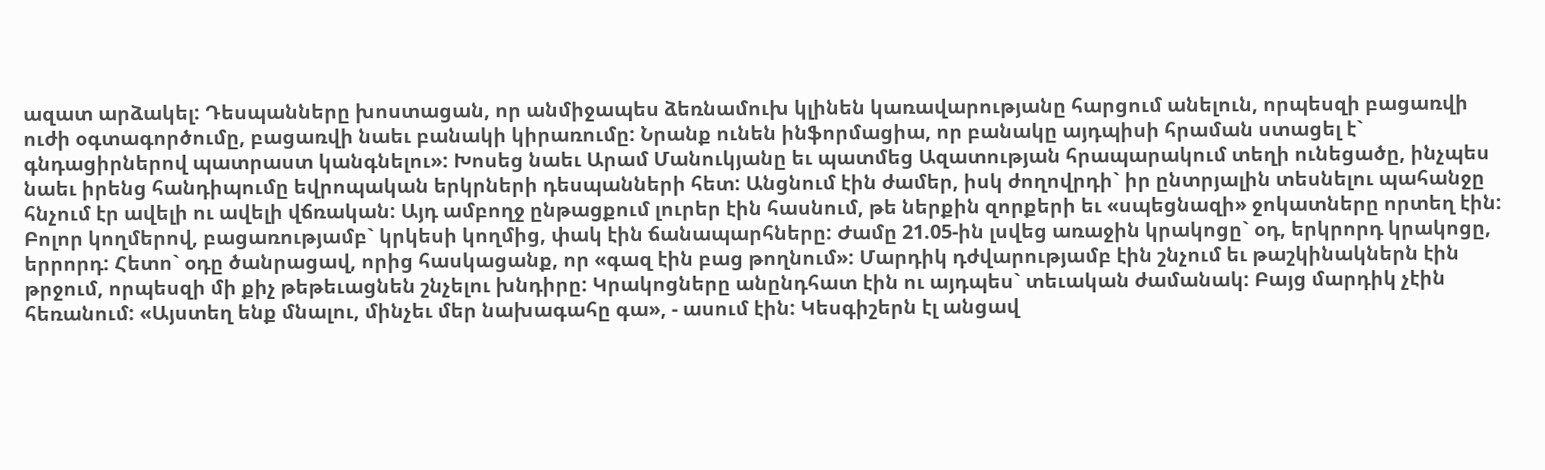ազատ արձակել: Դեսպանները խոստացան, որ անմիջապես ձեռնամուխ կլինեն կառավարությանը հարցում անելուն, որպեսզի բացառվի ուժի օգտագործումը, բացառվի նաեւ բանակի կիրառումը: Նրանք ունեն ինֆորմացիա, որ բանակը այդպիսի հրաման ստացել է` գնդացիրներով պատրաստ կանգնելու»: Խոսեց նաեւ Արամ Մանուկյանը եւ պատմեց Ազատության հրապարակում տեղի ունեցածը, ինչպես նաեւ իրենց հանդիպումը եվրոպական երկրների դեսպանների հետ: Անցնում էին ժամեր, իսկ ժողովրդի` իր ընտրյալին տեսնելու պահանջը հնչում էր ավելի ու ավելի վճռական: Այդ ամբողջ ընթացքում լուրեր էին հասնում, թե ներքին զորքերի եւ «սպեցնազի» ջոկատները որտեղ էին: Բոլոր կողմերով, բացառությամբ` կրկեսի կողմից, փակ էին ճանապարհները: Ժամը 21.05-ին լսվեց առաջին կրակոցը` օդ, երկրորդ կրակոցը, երրորդ: Հետո` օդը ծանրացավ, որից հասկացանք, որ «գազ էին բաց թողնում»: Մարդիկ դժվարությամբ էին շնչում եւ թաշկինակներն էին թրջում, որպեսզի մի քիչ թեթեւացնեն շնչելու խնդիրը: Կրակոցները անընդհատ էին ու այդպես` տեւական ժամանակ: Բայց մարդիկ չէին հեռանում: «Այստեղ ենք մնալու, մինչեւ մեր նախագահը գա», - ասում էին: Կեսգիշերն էլ անցավ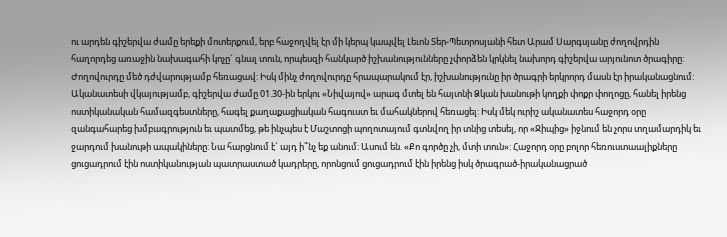ու արդեն գիշերվա ժամը երեքի մոտերքում, երբ հաջողվել էր մի կերպ կապվել Լեւոն Տեր-Պետրոսյանի հետ Արամ Սարգսյանը ժողովրդին հաղորդեց առաջին նախագահի կոչը` գնալ տուն, որպեսզի հանկարծ իշխանությունները չփորձեն կրկնել նախորդ գիշերվա արյունոտ ծրագիրը: Ժողովուրդը մեծ դժվարությամբ հեռացավ: Իսկ մինչ ժողովուրդը հրապարակում էր, իշխանությունը իր ծրագրի երկրորդ մասն էր իրականացնում: Ականատեսի վկայությամբ, գիշերվա ժամը 01.30-ին երկու «Նիվայով» արագ մտել են հայտնի Ձկան խանութի կողքի փոքր փողոցը, հանել իրենց ոստիկանական համազգեստները, հագել քաղաքացիական հագուստ եւ մահակներով հեռացել: Իսկ մեկ ուրիշ ականատես հաջորդ օրը զանգահարեց խմբագրություն եւ պատմեց, թե ինչպես է Մաշտոցի պողոտայում գտնվող իր տնից տեսել, որ «Ջիպից» իջնում են չորս տղամարդիկ եւ ջարդում խանութի ապակիները: Նա հարցնում է` այդ ի՞նչ եք անում: Ասում են. «Քո գործը չի, մտի տուն»: Հաջորդ օրը բոլոր հեռուստաալիքները ցուցադրում էին ոստիկանության պատրաստած կադրերը, որոնցում ցուցադրում էին իրենց իսկ ծրագրած-իրականացրած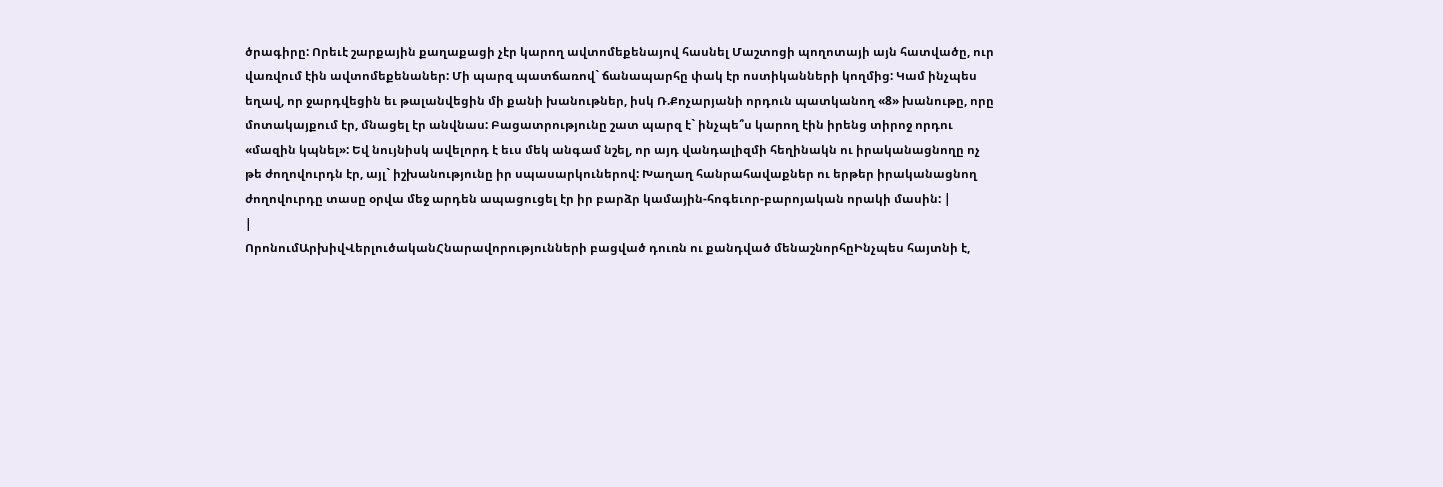ծրագիրը: Որեւէ շարքային քաղաքացի չէր կարող ավտոմեքենայով հասնել Մաշտոցի պողոտայի այն հատվածը, ուր վառվում էին ավտոմեքենաներ: Մի պարզ պատճառով` ճանապարհը փակ էր ոստիկանների կողմից: Կամ ինչպես եղավ, որ ջարդվեցին եւ թալանվեցին մի քանի խանութներ, իսկ Ռ.Քոչարյանի որդուն պատկանող «8» խանութը, որը մոտակայքում էր, մնացել էր անվնաս: Բացատրությունը շատ պարզ է` ինչպե՞ս կարող էին իրենց տիրոջ որդու «մազին կպնել»: Եվ նույնիսկ ավելորդ է եւս մեկ անգամ նշել, որ այդ վանդալիզմի հեղինակն ու իրականացնողը ոչ թե ժողովուրդն էր, այլ` իշխանությունը իր սպասարկուներով: Խաղաղ հանրահավաքներ ու երթեր իրականացնող ժողովուրդը տասը օրվա մեջ արդեն ապացուցել էր իր բարձր կամային-հոգեւոր-բարոյական որակի մասին: |
|
ՈրոնումԱրխիվՎերլուծականՀնարավորությունների բացված դուռն ու քանդված մենաշնորհըԻնչպես հայտնի է,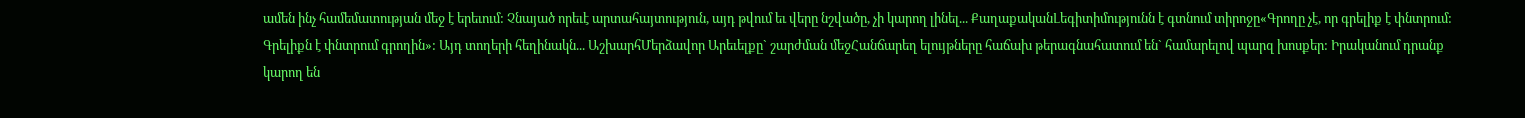ամեն ինչ համեմատության մեջ է երեւում: Չնայած որեւէ արտահայտություն, այդ թվում եւ վերը նշվածը, չի կարող լինել... ՔաղաքականԼեգիտիմությունն է գտնում տիրոջը«Գրողը չէ, որ գրելիք է փնտրում: Գրելիքն է փնտրում գրողին»: Այդ տողերի հեղինակն... ԱշխարհՄերձավոր Արեւելքը` շարժման մեջՀանճարեղ ելույթները հաճախ թերագնահատում են` համարելով պարզ խոսքեր: Իրականում դրանք կարող են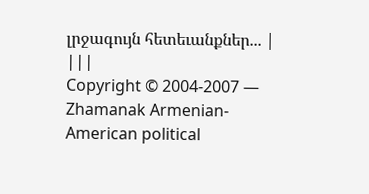լրջագույն հետեւանքներ... |
|||
Copyright © 2004-2007 — Zhamanak Armenian-American political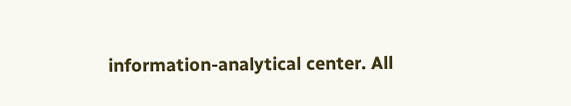information-analytical center. All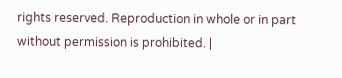rights reserved. Reproduction in whole or in part without permission is prohibited. |